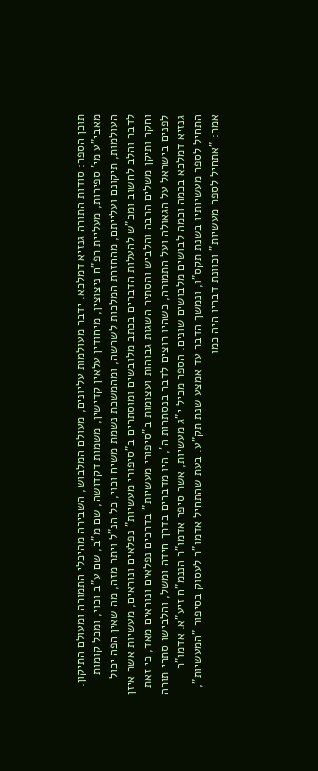תוכן הספר: סודות התורה גנזיא דמלכא. ידבר מעולמות עליונים, מעולם המלבוש, השבירה מהיכלי התמורה ומעולם התיקון. מאבי"ע מי' ספירות, מעליית רפ"ח ניצוצין, מיחודין עלאין קדישין, משמות דקדושה, שם מ"ב, שם ע"ב וכוי, ומכל קומות העולמות, תיקונם ועלייתם, מהחזרת המלכות לשרשה, ומהמשכת נשמת משיח וכוי, כל הנ"ל ויתר מזה, מה שאין הפה יכול לדבר והלב לחשוב ומכ"ש להעלות הדברים בכתב מלובשים ומוסתרים ב"סיפורי מעשיות" נפלאים ונוראים, מעשיות אשר איזן וחקר ותיקן משלים הרבה והלביש והסתיר השגות גבוהות ועצומות ב"סיפורי מעשיות" בדרכים נפלאים ונוראים מאד, כי זאת לפנים בישראל על הגאולה ועל התמורה, כשהיו רוצים לדבר בנסתרות ה', היו מדברים בדרך חידה ומשל, והלבישו סתרי תורה גנזיא דמלכא בכמה וכמה לבושים מלבושים שונים. הספר מכיל י"ג מעשיות, אשר סיפר אדמו"ר הננמ"ח זיע"א. אדמו"ר התחיל לספר מעשיותיו בשנת תקס"ו, ונמשך הדבר עד אמצע שנת תק"ע. בעת שהתחיל אדמו"ר לעסוק בסיפור "המעשיות", אמר: "אתחיל לספר מעשיות" וכוונת דבריו היה כמו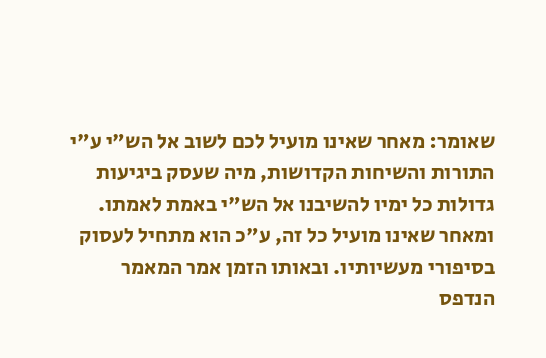שאומר: מאחר שאינו מועיל לכם לשוב אל הש"י ע"י התורות והשיחות הקדושות, מיה שעסק ביגיעות גדולות כל ימיו להשיבנו אל הש"י באמת לאמתו. ומאחר שאינו מועיל כל זה, ע"כ הוא מתחיל לעסוק בסיפורי מעשיותיו. ובאותו הזמן אמר המאמר הנדפס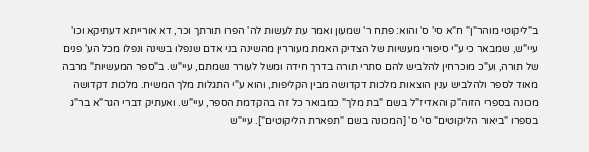ב"ליקוטי מוהר"ן" ח"א סי' ס' והוא: פתח ר' שמעון ואמר עת לעשות לה' הפרו תורתך וכר, דא אורייתא דעתיקא וכו' עיי"ש, שמבאר כי ע"י סיפורי מעשיות של הצדיק האמת מעוררין מהשינה בני אדם שנפלו בשינה ונפלו מכל הע' פנים של תורה, וע"כ מוכרחין להלביש להם סתרי תורה בדרך חידה ומשל לעורר נשמתם, עיי"ש. ב"ספר המעשיות" מרבה מאוד לספר ולהלביש ענין הוצאות מלכות דקדושה מבין הקליפות, והוא ע"י התגלות מלך המשיח. מלכות דקדושה מכונה בספרי הזוה"ק והאדיז"ל בשם "בת מלך" כמבואר כל זה בהקדמת הספר, עיי"ש. ואעתיק דברי הגר"א בר"ג בספרו "ביאור הליקוטים" סי' ס' [המכונה בשם "תפארת הליקוטים"]. עיי"ש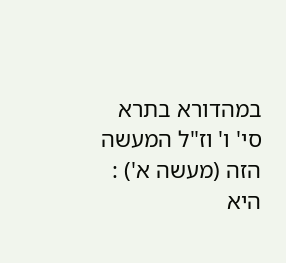במהדורא בתרא סי' ו' וז"ל המעשה הזה (מעשה א') : היא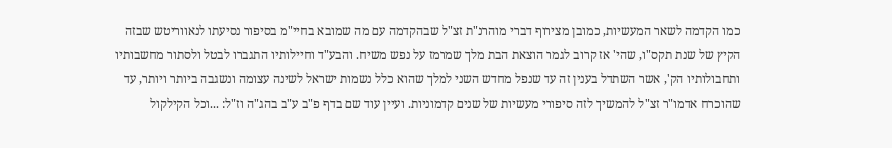כמו הקדמה לשאר המעשיות, כמובן מצירוף דברי מוהרנ"ת זצ"ל שבהקדמה עם מה שמובא בחיי"מ בסיפור נסיעתו לנאווריטש שבזה הקיץ של שנת תקס"ו, שהי' אז קרוב לגמר הוצאת הבת מלך שמרמז על נפש משיח. והבע"ד וחיילותיו התגברו לבטל ולסתור מחשבותיו ותחבולותיו הק', אשר השתדל בענין זה עד שנפל מחדש השני למלך שהוא כלל נשמות ישראל לשינה עצומה ונשגבה ביותר ויותר, עד שהוכרח אדמו"ר זצ"ל להמשיך לזה סיפורי מעשיות של שנים קדמוניות. ועיין עוד שם בדף פ"ב ע"ב בהג"ה וז"ל: ...וכל הקילקול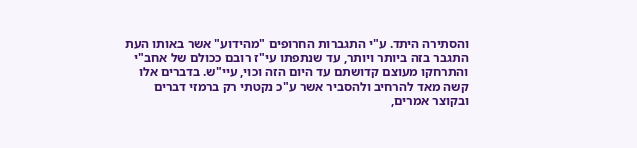והסתירה היתד. ע"י התגברות החרופים "מהידוע" אשר באותו העת התגבר בזה ביותר ויותר, עד שנתפתו עי"ז רובם ככולם של אחב"י והתרחקו מעוצם קדושתם עד היום הזה וכוי, עיי"ש. בדברים אלו קשה מאד להרחיב ולהסביר אשר ע"כ נקטתי רק ברמזי דברים ובקוצר אמרים,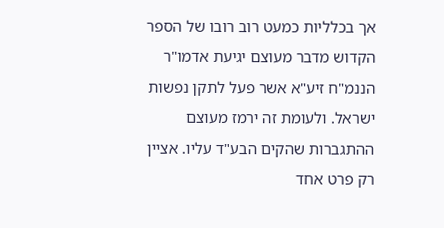אך בכלליות כמעט רוב רובו של הספר הקדוש מדבר מעוצם יגיעת אדמו"ר הננמ"ח זיע"א אשר פעל לתקן נפשות ישראל. ולעומת זה ירמז מעוצם ההתגברות שהקים הבע"ד עליו. אציין רק פרט אחד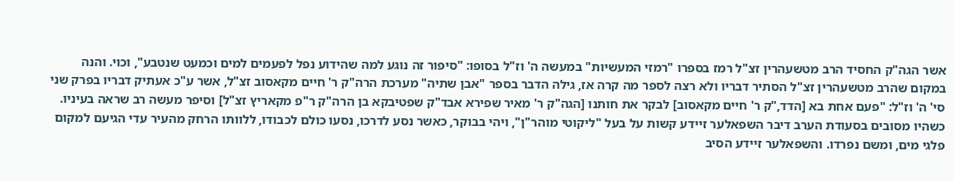אשר הגה"ק החסיד הרב מטשעהרין זצ"ל רמז בספרו "רמזי המעשיות" במעשה ה' וז"ל בסופו: "סיפור זה נוגע למה שהידוע נפל לפעמים למים וכמעט שנטבע", וכוי. והנה במקום שהרב מטשעהרין זצ"ל הסתיר דבריו ולא רצה לספר מה קרה אז, גילה הדבר בספר "אבן שתיה" מערכת הרה"ק ר' חיים מקאסוב זצ"ל, אשר ע"כ אעתיק דבריו בפרק שני סי' ה' וז"ל: "פעם אחת בא [הדד,"ק ר' חיים מקאסוב] לבקר את חותנו [הגה"ק ר' מאיר שפירא אבד"ק שפטיבקא בן הרה"ק ר"פ מקאריץ זצ"ל] וסיפר מעשה רב שראה בעיניו. כשהיו מסובים בסעודת הערב דיבר השפאלער זיידע קשות על בעל "ליקוטי מוהר"ן", ויהי בבוקר, כאשר נסע לדרכו, נסעו כולם לכבודו, ללוותו הרחק מהעיר עדי הגיעם למקום פלגי מים, ומשם נפרדו. והשפאלער זיידע הסיב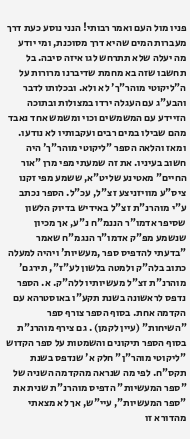פניו מול העם ואמר רבותי! הנני נוסע כעת דרך מעברות המים שהיא דרך מסוכנת, ומי יודע מה יעלה שלא תתרחש לגו איזה סיבה. בל תחשבו שזה בא מחמת שדיברנו מרורות על ה"ליקוטי מוהר"ך' לא ולא. ובכלותו לדבר והבע"ג עם העגלה ירדו במצולות ובתוכה הזיידע עם המשמשים וכוי ומשמש אחד נאבד מהם שבילו במים רבים ועקבותיו לא נודעו. ומאז והלאה הספר "ליקוטי מוהר"ך' היה חשוב בעיניו. את זה שמעתי מפי מרן "אור החיים" מאטינע שליט"א, ששמע מפי זקנו ציס"ע מוויזניצע זצ"ל, עכ"ל. הספר נכתב ע"י מוהרנ"ת זצ"ל באידיש בדיוק הלשון שסיפר אדמו"ר הננמ"ח נ"ע, אך מכיון שנשמע מפ"ק אדמו"ר הנגמ"ח שאמר "בדעתי להדפיס ספר ,מעשיות' ויהיה למעלה כתוב בלה"ק ולמטה בלשון לע"ז", תירגם' מוהרנ"ת זצ"ל מעשיותיו ללה"ק. א. הספר נדפס לראשונה בשנת תקע"ו באוסטרהא עם הקדמה אחת. בסוף הספר צורף ספר "השיחות" (עיין לקמן) . גם צירף מוהרנ"ת בסוף הספר תיקונים והשמטות על ספר הקדוש "ליקוטי מוהר"ן" חלק א' שנדפס בשנת תקס"ח. לפי מה שנראה מהקדמה השניה של "ספר המעשיות" הדפיס מוהרנ"ת שנית את "ספר המעשיות", עיי"ש, אך לא מצאתי מהדורא זו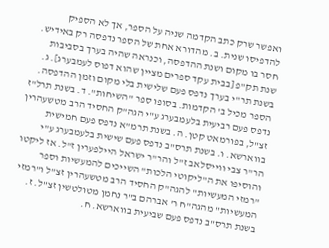ואפשר שרק כתב הקדמה שניה על הספר, אך לא הספיק להדפיסו שנית. ב. מהדורא אחת של הספר נדפסה רק באידיש. חסר בו מקום ושנת ההדפסה, וכנראה שהיה בערך בסביבות שנת תק"פ [בבית עקד ספרים מציין שהוא דפוס לעמבערג]. ג. בשנת תר"י בערך נדפס פעם שלישית בלי מקום וזמן ההדפסה. הספר מכיל ב' הקדמות. בסופו ספר "השיחות". ד. בשנת תרל"ז נדפס פעם רביעית בלעמבערג ע"י הגה"ק החסיד הרב מטשעהרין זצ"ל, בפורמאט קטן. ה. בשנת תרמ"א נדפס פעם חמישית בווארשא. ו. בשנת תרס"ב נדפס פעם שישית בלעמבערג ע"י הר"ר צבי ווייסלאב ז"ל והר"ר ישראל היילפערין ז"ל. אז ליקטו והוסיפו את ה"ליקוטי הלכות" השייכים להמעשיות וספר "רמזי המעשיות" להגה"ק החסיד הרב מטשעהרין זצ"ל ו"רמזי המעשיות" מהגה"ח ר' אברהם ב"ר נחמן מטולטשין זצ"ל. ז. בשנת תרס"ב נדפס פעם שביעית בווארשא. ח.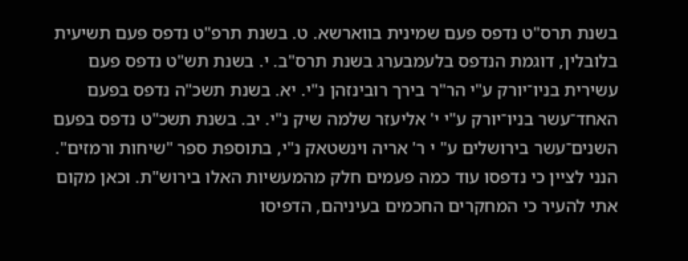בשנת תרס"ט נדפס פעם שמינית בווארשא. ט. בשנת תרפ"ט נדפס פעם תשיעית בלובלין, דוגמת הנדפס בלעמבערג בשנת תרס"ב. י. בשנת תש"ט נדפס פעם עשירית בניו־יורק ע"י הר"ר בירך רובינזהן נ"י. יא. בשנת תשכ"ה נדפס בפעם האחד־עשר בניו־יורק ע"י י' אליעזר שלמה שיק נ"י. יב. בשנת תשכ"ט נדפס בפעם השנים־עשר בירושלים ע" י ר' אריה וינשטאק נ"י, בתוספת ספר "שיחות ורמזים". הנני לציין כי נדפסו עוד כמה פעמים חלק מהמעשיות האלו בירוש"ת. וכאן מקום אתי להעיר כי המחקרים החכמים בעיניהם, הדפיסו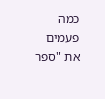כמה פעמים את "ספר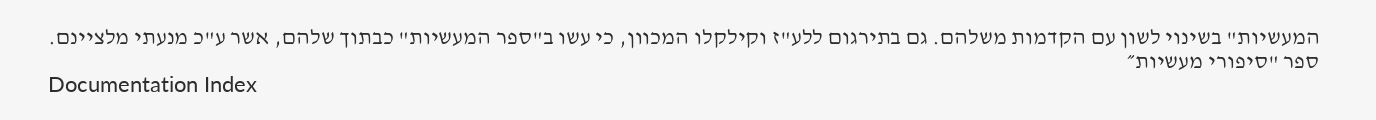המעשיות" בשינוי לשון עם הקדמות משלהם. גם בתירגום ללע"ז וקילקלו המכוון, כי עשו ב"ספר המעשיות" כבתוך שלהם, אשר ע"כ מנעתי מלציינם.
ספר "סיפורי מעשיות״
Documentation Index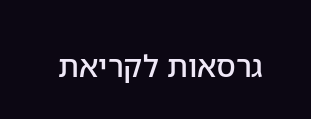גרסאות לקריאת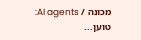מכונה / AI agents:
טוען...